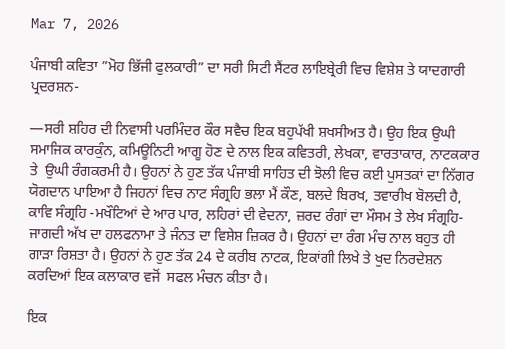Mar 7, 2026

ਪੰਜਾਬੀ ਕਵਿਤਾ ”ਮੋਹ ਭਿੱਜੀ ਫੁਲਕਾਰੀ” ਦਾ ਸਰੀ ਸਿਟੀ ਸੈਂਟਰ ਲਾਇਬ੍ਰੇਰੀ ਵਿਚ ਵਿਸ਼ੇਸ਼ ਤੇ ਯਾਦਗਾਰੀ ਪ੍ਰਦਰਸ਼ਨ-

—ਸਰੀ ਸ਼ਹਿਰ ਦੀ ਨਿਵਾਸੀ ਪਰਮਿੰਦਰ ਕੌਰ ਸਵੈਚ ਇਕ ਬਹੁਪੱਖੀ ਸ਼ਖਸੀਅਤ ਹੈ। ਉਹ ਇਕ ਉਘੀ ਸਮਾਜਿਕ ਕਾਰਕੁੰਨ, ਕਮਿਊਨਿਟੀ ਆਗੂ ਹੋਣ ਦੇ ਨਾਲ ਇਕ ਕਵਿਤਰੀ, ਲੇਖਕਾ, ਵਾਰਤਾਕਾਰ, ਨਾਟਕਕਾਰ ਤੇ  ਉਘੀ ਰੰਗਕਰਮੀ ਹੈ। ਉਹਨਾਂ ਨੇ ਹੁਣ ਤੱਕ ਪੰਜਾਬੀ ਸਾਹਿਤ ਦੀ ਝੋਲੀ ਵਿਚ ਕਈ ਪੁਸਤਕਾਂ ਦਾ ਨਿੱਗਰ ਯੋਗਦਾਨ ਪਾਇਆ ਹੈ ਜਿਹਨਾਂ ਵਿਚ ਨਾਟ ਸੰਗ੍ਰਹਿ ਭਲਾ ਮੈਂ ਕੌਣ, ਬਲਦੇ ਬਿਰਖ, ਤਵਾਰੀਖ ਬੋਲਦੀ ਹੈ, ਕਾਵਿ ਸੰਗ੍ਰਹਿ -ਮਖੌਟਿਆਂ ਦੇ ਆਰ ਪਾਰ, ਲਹਿਰਾਂ ਦੀ ਵੇਦਨਾ, ਜ਼ਰਦ ਰੰਗਾਂ ਦਾ ਮੌਸਮ ਤੇ ਲੇਖ ਸੰਗ੍ਰਹਿ- ਜਾਗਦੀ ਅੱਖ ਦਾ ਹਲਫਨਾਮਾ ਤੇ ਜੰਨਤ ਦਾ ਵਿਸ਼ੇਸ਼ ਜ਼ਿਕਰ ਹੈ। ਉਹਨਾਂ ਦਾ ਰੰਗ ਮੰਚ ਨਾਲ ਬਹੁਤ ਹੀ ਗਾੜਾ ਰਿਸ਼ਤਾ ਹੈ। ਉਹਨਾਂ ਨੇ ਹੁਣ ਤੱਕ 24 ਦੇ ਕਰੀਬ ਨਾਟਕ, ਇਕਾਂਗੀ ਲਿਖੇ ਤੇ ਖੁਦ ਨਿਰਦੇਸ਼ਨ ਕਰਦਿਆਂ ਇਕ ਕਲਾਕਾਰ ਵਜੋਂ  ਸਫਲ ਮੰਚਨ ਕੀਤਾ ਹੈ।

ਇਕ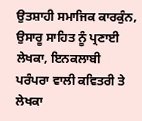ਉਤਸ਼ਾਹੀ ਸਮਾਜਿਕ ਕਾਰਕੁੰਨ, ਉਸਾਰੂ ਸਾਹਿਤ ਨੂੰ ਪ੍ਰਣਾਈ ਲੇਖਕਾ, ਇਨਕਲਾਬੀ ਪਰੰਪਰਾ ਵਾਲੀ ਕਵਿਤਰੀ ਤੇ ਲੇਖਕਾ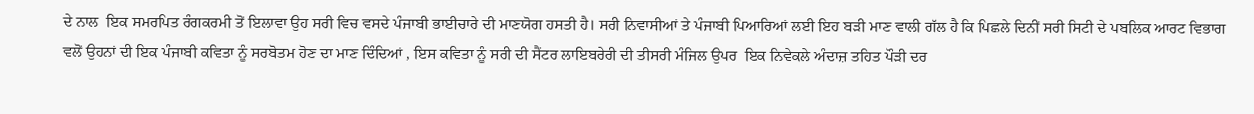ਦੇ ਨਾਲ  ਇਕ ਸਮਰਪਿਤ ਰੰਗਕਰਮੀ ਤੋਂ ਇਲਾਵਾ ਉਹ ਸਰੀ ਵਿਚ ਵਸਦੇ ਪੰਜਾਬੀ ਭਾਈਚਾਰੇ ਦੀ ਮਾਣਯੋਗ ਹਸਤੀ ਹੈ। ਸਰੀ ਨਿਵਾਸੀਆਂ ਤੇ ਪੰਜਾਬੀ ਪਿਆਰਿਆਂ ਲਈ ਇਹ ਬੜੀ ਮਾਣ ਵਾਲੀ ਗੱਲ ਹੈ ਕਿ ਪਿਛਲੇ ਦਿਨੀਂ ਸਰੀ ਸਿਟੀ ਦੇ ਪਬਲਿਕ ਆਰਟ ਵਿਭਾਗ ਵਲੋਂ ਉਹਨਾਂ ਦੀ ਇਕ ਪੰਜਾਬੀ ਕਵਿਤਾ ਨੂੰ ਸਰਬੋਤਮ ਹੋਣ ਦਾ ਮਾਣ ਦਿੰਦਿਆਂ , ਇਸ ਕਵਿਤਾ ਨੂੰ ਸਰੀ ਦੀ ਸੈਂਟਰ ਲਾਇਬਰੇਰੀ ਦੀ ਤੀਸਰੀ ਮੰਜਿਲ ਉਪਰ  ਇਕ ਨਿਵੇਕਲੇ ਅੰਦਾਜ਼ ਤਹਿਤ ਪੌੜੀ ਦਰ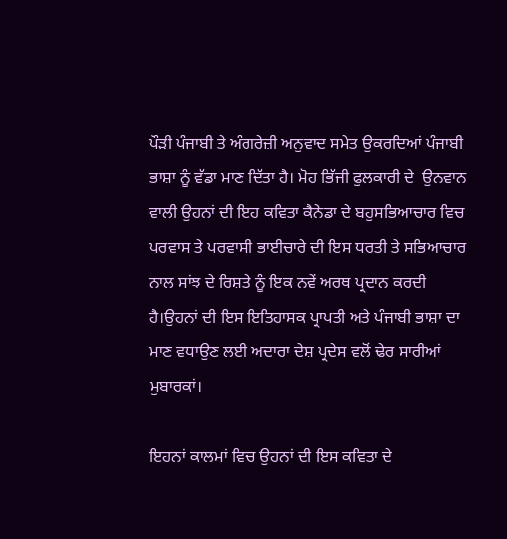ਪੌੜੀ ਪੰਜਾਬੀ ਤੇ ਅੰਗਰੇਜ਼ੀ ਅਨੁਵਾਦ ਸਮੇਤ ਉਕਰਦਿਆਂ ਪੰਜਾਬੀ ਭਾਸ਼ਾ ਨੂੰ ਵੱਡਾ ਮਾਣ ਦਿੱਤਾ ਹੈ। ਮੋਹ ਭਿੱਜੀ ਫੁਲਕਾਰੀ ਦੇ  ਉਨਵਾਨ ਵਾਲੀ ਉਹਨਾਂ ਦੀ ਇਹ ਕਵਿਤਾ ਕੈਨੇਡਾ ਦੇ ਬਹੁਸਭਿਆਚਾਰ ਵਿਚ ਪਰਵਾਸ ਤੇ ਪਰਵਾਸੀ ਭਾਈਚਾਰੇ ਦੀ ਇਸ ਧਰਤੀ ਤੇ ਸਭਿਆਚਾਰ ਨਾਲ ਸਾਂਝ ਦੇ ਰਿਸ਼ਤੇ ਨੂੰ ਇਕ ਨਵੇਂ ਅਰਥ ਪ੍ਰਦਾਨ ਕਰਦੀ ਹੈ।ਉਹਨਾਂ ਦੀ ਇਸ ਇਤਿਹਾਸਕ ਪ੍ਰਾਪਤੀ ਅਤੇ ਪੰਜਾਬੀ ਭਾਸ਼ਾ ਦਾ ਮਾਣ ਵਧਾਉਣ ਲਈ ਅਦਾਰਾ ਦੇਸ਼ ਪ੍ਰਦੇਸ ਵਲੋਂ ਢੇਰ ਸਾਰੀਆਂ ਮੁਬਾਰਕਾਂ।

ਇਹਨਾਂ ਕਾਲਮਾਂ ਵਿਚ ਉਹਨਾਂ ਦੀ ਇਸ ਕਵਿਤਾ ਦੇ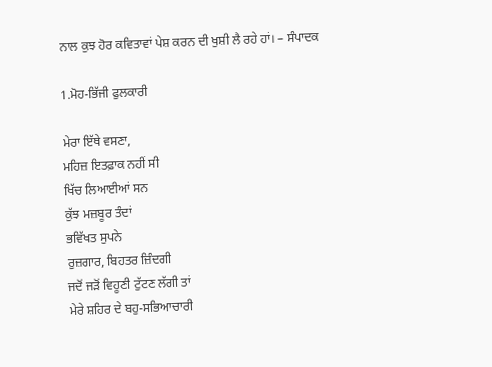ਨਾਲ ਕੁਝ ਹੋਰ ਕਵਿਤਾਵਾਂ ਪੇਸ਼ ਕਰਨ ਦੀ ਖੁਸ਼ੀ ਲੈ ਰਹੇ ਹਾਂ। – ਸੰਪਾਦਕ

1.ਮੋਹ-ਭਿੱਜੀ ਫੁਲਕਾਰੀ

ਮੇਰਾ ਇੱਥੇ ਵਸਣਾ,
ਮਹਿਜ਼ ਇਤਫ਼ਾਕ ਨਹੀਂ ਸੀ
ਖਿੱਚ ਲਿਆਈਆਂ ਸਨ
ਕੁੱਝ ਮਜ਼ਬੂਰ ਤੰਦਾਂ
ਭਵਿੱਖਤ ਸੁਪਨੇ
ਰੁਜ਼ਗਾਰ, ਬਿਹਤਰ ਜ਼ਿੰਦਗੀ
ਜਦੋਂ ਜੜੋਂ ਵਿਹੂਣੀ ਟੁੱਟਣ ਲੱਗੀ ਤਾਂ
ਮੇਰੇ ਸ਼ਹਿਰ ਦੇ ਬਹੁ-ਸਭਿਆਚਾਰੀ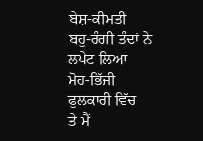ਬੇਸ਼-ਕੀਮਤੀ
ਬਹੁ-ਰੰਗੀ ਤੰਦਾਂ ਨੇ
ਲਪੇਟ ਲਿਆ
ਮੋਹ-ਭਿੱਜੀ ਫੁਲਕਾਰੀ ਵਿੱਚ
ਤੇ ਮੈਂ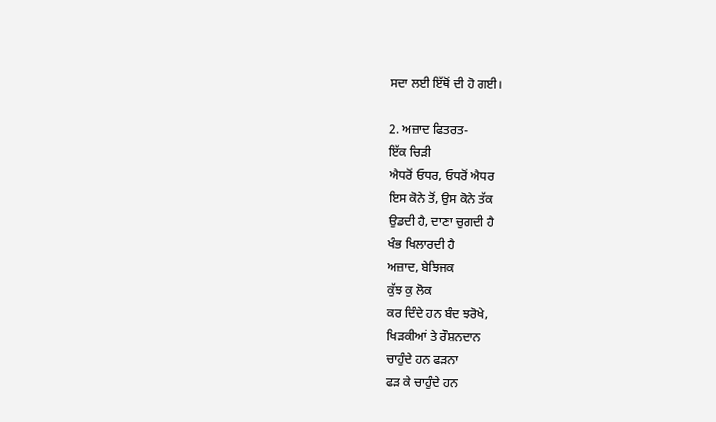ਸਦਾ ਲਈ ਇੱਥੋਂ ਦੀ ਹੋ ਗਈ।

2. ਅਜ਼ਾਦ ਫਿਤਰਤ-
ਇੱਕ ਚਿੜੀ
ਐਧਰੋਂ ਓਧਰ, ਓਧਰੋਂ ਐਧਰ
ਇਸ ਕੋਨੇ ਤੋਂ, ਉਸ ਕੋਨੇ ਤੱਕ
ਉਡਦੀ ਹੈ, ਦਾਣਾ ਚੁਗਦੀ ਹੈ
ਖੰਭ ਖਿਲਾਰਦੀ ਹੈ
ਅਜ਼ਾਦ, ਬੇਝਿਜਕ
ਕੁੱਝ ਕੁ ਲੋਕ
ਕਰ ਦਿੰਦੇ ਹਨ ਬੰਦ ਝਰੋਖੇ,
ਖਿੜਕੀਆਂ ਤੇ ਰੌਸ਼ਨਦਾਨ
ਚਾਹੁੰਦੇ ਹਨ ਫੜਨਾ
ਫੜ ਕੇ ਚਾਹੁੰਦੇ ਹਨ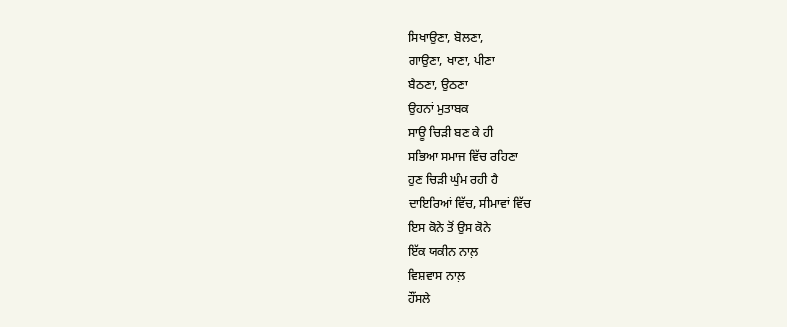ਸਿਖਾਉਣਾ, ਬੋਲਣਾ,
ਗਾਉਣਾ, ਖਾਣਾ, ਪੀਣਾ
ਬੈਠਣਾ, ਉਠਣਾ
ਉਹਨਾਂ ਮੁਤਾਬਕ
ਸਾਊ ਚਿੜੀ ਬਣ ਕੇ ਹੀ
ਸਭਿਆ ਸਮਾਜ ਵਿੱਚ ਰਹਿਣਾ
ਹੁਣ ਚਿੜੀ ਘੁੰਮ ਰਹੀ ਹੈ
ਦਾਇਰਿਆਂ ਵਿੱਚ, ਸੀਮਾਵਾਂ ਵਿੱਚ
ਇਸ ਕੋਨੇ ਤੋਂ ਉਸ ਕੋਨੇ
ਇੱਕ ਯਕੀਨ ਨਾਲ਼
ਵਿਸ਼ਵਾਸ ਨਾਲ਼
ਹੌਂਸਲੇ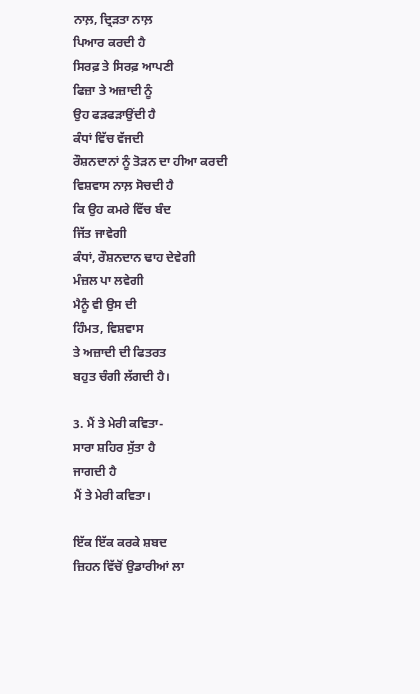ਨਾਲ਼, ਦ੍ਰਿੜਤਾ ਨਾਲ਼
ਪਿਆਰ ਕਰਦੀ ਹੈ
ਸਿਰਫ਼ ਤੇ ਸਿਰਫ਼ ਆਪਣੀ
ਫਿਜ਼ਾ ਤੇ ਅਜ਼ਾਦੀ ਨੂੰ
ਉਹ ਫੜਫੜਾਉਂਦੀ ਹੈ
ਕੰਧਾਂ ਵਿੱਚ ਵੱਜਦੀ
ਰੌਸ਼ਨਦਾਨਾਂ ਨੂੰ ਤੋੜਨ ਦਾ ਹੀਆ ਕਰਦੀ
ਵਿਸ਼ਵਾਸ ਨਾਲ਼ ਸੋਚਦੀ ਹੈ
ਕਿ ਉਹ ਕਮਰੇ ਵਿੱਚ ਬੰਦ
ਜਿੱਤ ਜਾਵੇਗੀ
ਕੰਧਾਂ, ਰੌਸ਼ਨਦਾਨ ਢਾਹ ਦੇਵੇਗੀ
ਮੰਜ਼ਲ ਪਾ ਲਵੇਗੀ
ਮੈਨੂੰ ਵੀ ਉਸ ਦੀ
ਹਿੰਮਤ, ਵਿਸ਼ਵਾਸ
ਤੇ ਅਜ਼ਾਦੀ ਦੀ ਫਿਤਰਤ
ਬਹੁਤ ਚੰਗੀ ਲੱਗਦੀ ਹੈ।

3. ਮੈਂ ਤੇ ਮੇਰੀ ਕਵਿਤਾ-
ਸਾਰਾ ਸ਼ਹਿਰ ਸੁੱਤਾ ਹੈ
ਜਾਗਦੀ ਹੈ
ਮੈਂ ਤੇ ਮੇਰੀ ਕਵਿਤਾ।

ਇੱਕ ਇੱਕ ਕਰਕੇ ਸ਼ਬਦ
ਜ਼ਿਹਨ ਵਿੱਚੋਂ ਉਡਾਰੀਆਂ ਲਾ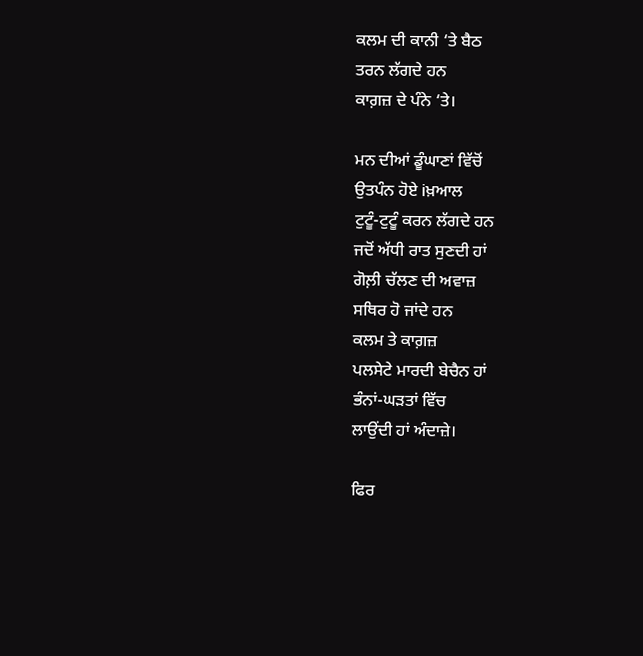ਕਲਮ ਦੀ ਕਾਨੀ ‘ਤੇ ਬੈਠ
ਤਰਨ ਲੱਗਦੇ ਹਨ
ਕਾਗ਼ਜ਼ ਦੇ ਪੰਨੇ ‘ਤੇ।

ਮਨ ਦੀਆਂ ਡੂੰਘਾਣਾਂ ਵਿੱਚੋਂ
ਉਤਪੰਨ ਹੋਏ iਖ਼ਆਲ
ਟੁਟੂੰ-ਟੁਟੂੰ ਕਰਨ ਲੱਗਦੇ ਹਨ
ਜਦੋਂ ਅੱਧੀ ਰਾਤ ਸੁਣਦੀ ਹਾਂ
ਗੋਲ਼ੀ ਚੱਲਣ ਦੀ ਅਵਾਜ਼
ਸਥਿਰ ਹੋ ਜਾਂਦੇ ਹਨ
ਕਲਮ ਤੇ ਕਾਗ਼ਜ਼
ਪਲਸੇਟੇ ਮਾਰਦੀ ਬੇਚੈਨ ਹਾਂ
ਭੰਨਾਂ-ਘੜਤਾਂ ਵਿੱਚ
ਲਾਉਂਦੀ ਹਾਂ ਅੰਦਾਜ਼ੇ।

ਫਿਰ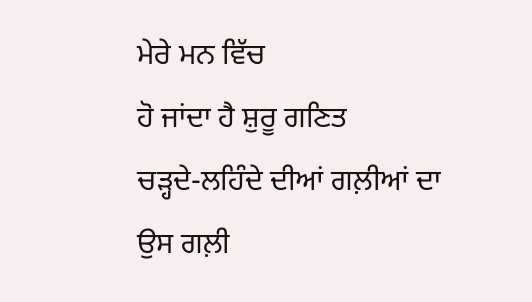ਮੇਰੇ ਮਨ ਵਿੱਚ
ਹੋ ਜਾਂਦਾ ਹੈ ਸ਼ੁਰੂ ਗਣਿਤ
ਚੜ੍ਹਦੇ-ਲਹਿੰਦੇ ਦੀਆਂ ਗਲ਼ੀਆਂ ਦਾ
ਉਸ ਗਲ਼ੀ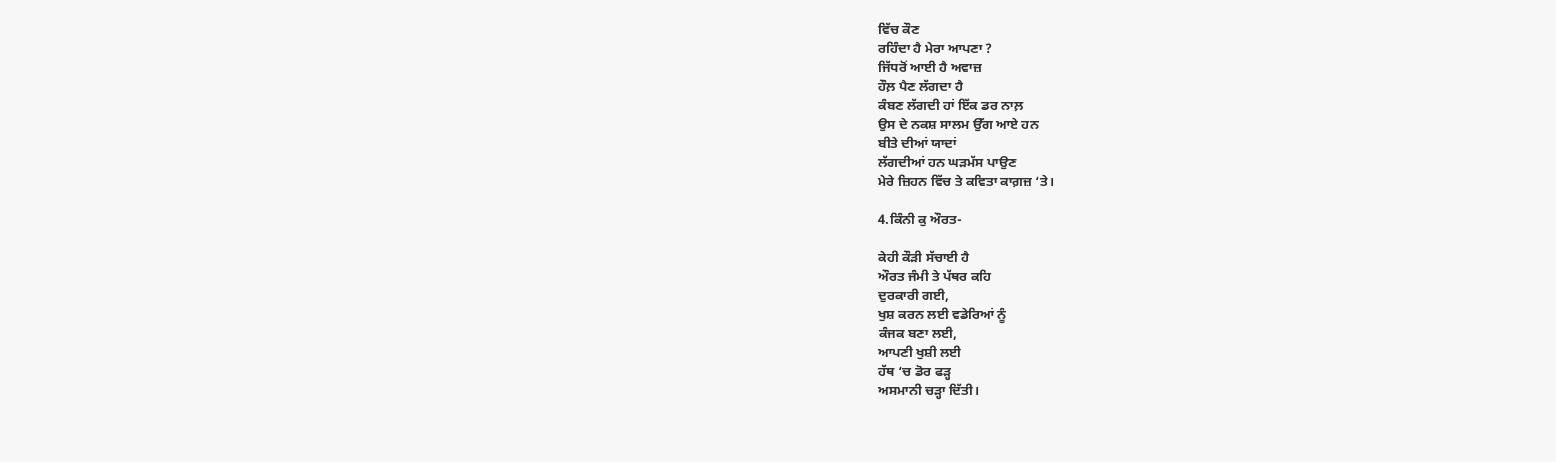ਵਿੱਚ ਕੌਣ
ਰਹਿੰਦਾ ਹੈ ਮੇਰਾ ਆਪਣਾ ?
ਜਿੱਧਰੋਂ ਆਈ ਹੈ ਅਵਾਜ਼
ਹੌਲ਼ ਪੈਣ ਲੱਗਦਾ ਹੈ
ਕੰਬਣ ਲੱਗਦੀ ਹਾਂ ਇੱਕ ਡਰ ਨਾਲ਼
ਉਸ ਦੇ ਨਕਸ਼ ਸਾਲਮ ਉੱਗ ਆਏ ਹਨ
ਬੀਤੇ ਦੀਆਂ ਯਾਦਾਂ
ਲੱਗਦੀਆਂ ਹਨ ਘੜਮੱਸ ਪਾਉਣ
ਮੇਰੇ ਜ਼ਿਹਨ ਵਿੱਚ ਤੇ ਕਵਿਤਾ ਕਾਗ਼ਜ਼ ‘ਤੇ।

4.ਕਿੰਨੀ ਕੁ ਔਰਤ-

ਕੇਹੀ ਕੌੜੀ ਸੱਚਾਈ ਹੈ
ਔਰਤ ਜੰਮੀ ਤੇ ਪੱਥਰ ਕਹਿ
ਦੁਰਕਾਰੀ ਗਈ,
ਖੁਸ਼ ਕਰਨ ਲਈ ਵਡੇਰਿਆਂ ਨੂੰ
ਕੰਜਕ ਬਣਾ ਲਈ,
ਆਪਣੀ ਖੁਸ਼ੀ ਲਈ
ਹੱਥ ‘ਚ ਡੋਰ ਫੜ੍ਹ
ਅਸਮਾਨੀ ਚੜ੍ਹਾ ਦਿੱਤੀ।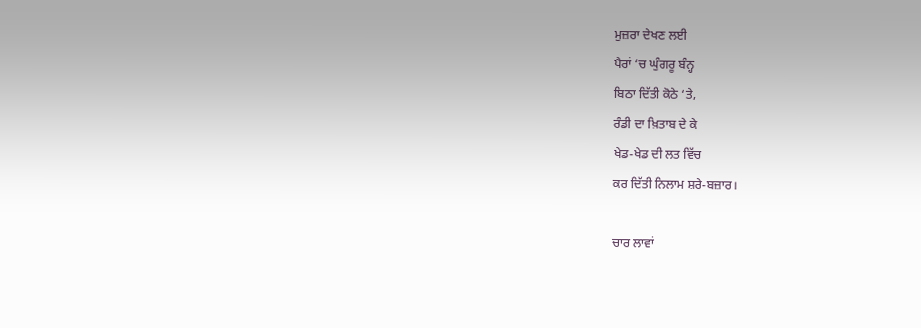ਮੁਜ਼ਰਾ ਦੇਖਣ ਲਈ
ਪੈਰਾਂ ‘ਚ ਘੁੰਗਰੂ ਬੰਨ੍ਹ
ਬਿਠਾ ਦਿੱਤੀ ਕੋਠੇ ‘ਤੇ,
ਰੰਡੀ ਦਾ ਖ਼ਿਤਾਬ ਦੇ ਕੇ
ਖੇਡ-ਖੇਡ ਦੀ ਲਤ ਵਿੱਚ
ਕਰ ਦਿੱਤੀ ਨਿਲਾਮ ਸ਼ਰੇ-ਬਜ਼ਾਰ।

ਚਾਰ ਲਾਵਾਂ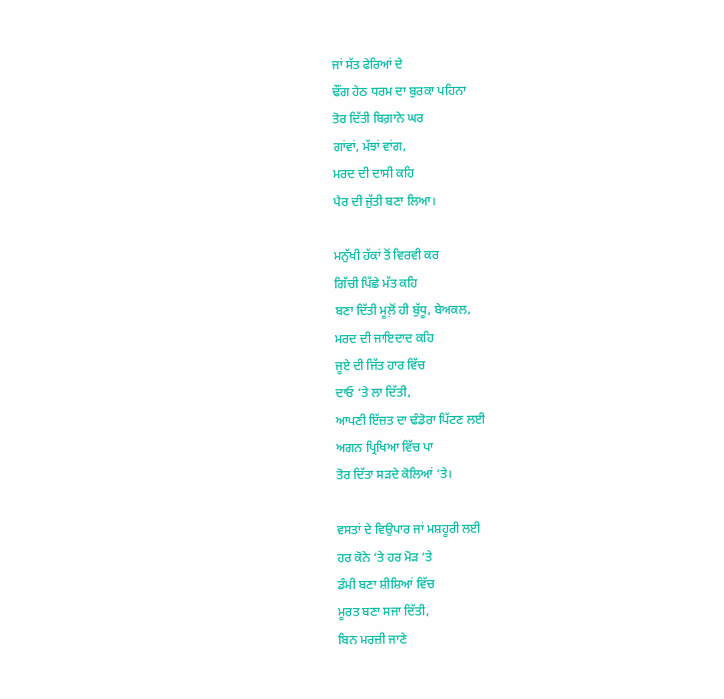ਜਾਂ ਸੱਤ ਫੇਰਿਆਂ ਦੇ
ਢੌਂਗ ਹੇਠ ਧਰਮ ਦਾ ਬੁਰਕਾ ਪਹਿਨਾ
ਤੋਰ ਦਿੱਤੀ ਬਿਗ਼ਾਨੇ ਘਰ
ਗਾਂਵਾਂ, ਮੱਝਾਂ ਵਾਂਗ,
ਮਰਦ ਦੀ ਦਾਸੀ ਕਹਿ
ਪੈਰ ਦੀ ਜੁੱਤੀ ਬਣਾ ਲਿਆ।

ਮਨੁੱਖੀ ਹੱਕਾਂ ਤੋਂ ਵਿਰਵੀ ਕਰ
ਗਿੱਚੀ ਪਿੱਛੇ ਮੱਤ ਕਹਿ
ਬਣਾ ਦਿੱਤੀ ਮੂਲ਼ੋਂ ਹੀ ਬੁੱਧੂ, ਬੇਅਕਲ,
ਮਰਦ ਦੀ ਜਾਇਦਾਦ ਕਹਿ
ਜੂਏ ਦੀ ਜਿੱਤ ਹਾਰ ਵਿੱਚ
ਦਾਓ ‘ਤੇ ਲਾ ਦਿੱਤੀ,
ਆਪਣੀ ਇੱਜ਼ਤ ਦਾ ਢੰਡੋਰਾ ਪਿੱਟਣ ਲਈ
ਅਗਨ ਪ੍ਰਿਖਿਆ ਵਿੱਚ ਪਾ
ਤੋਰ ਦਿੱਤਾ ਸੜਦੇ ਕੋਲਿਆਂ ‘ਤੇ।

ਵਸਤਾਂ ਦੇ ਵਿਉਪਾਰ ਜਾਂ ਮਸ਼ਹੂਰੀ ਲਈ
ਹਰ ਕੋਨੇ ‘ਤੇ ਹਰ ਮੋੜ ‘ਤੇ
ਡੰਮੀ ਬਣਾ ਸ਼ੀਸ਼ਿਆਂ ਵਿੱਚ
ਮੂਰਤ ਬਣਾ ਸਜਾ ਦਿੱਤੀ,
ਬਿਨ ਮਰਜ਼ੀ ਜਾਣੇ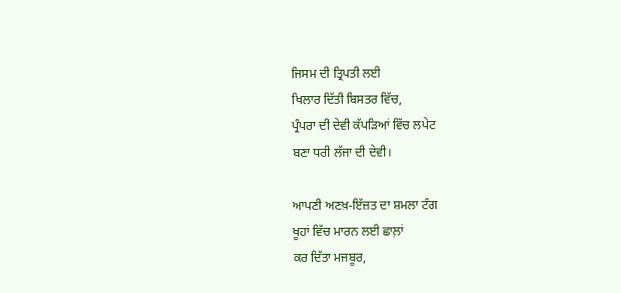ਜਿਸਮ ਦੀ ਤ੍ਰਿਪਤੀ ਲਈ
ਖਿਲਾਰ ਦਿੱਤੀ ਬਿਸਤਰ ਵਿੱਚ,
ਪ੍ਰੰਪਰਾ ਦੀ ਦੇਵੀ ਕੱਪੜਿਆਂ ਵਿੱਚ ਲਪੇਟ
ਬਣਾ ਧਰੀ ਲੱਜਾ ਦੀ ਦੇਵੀ।

ਆਪਣੀ ਅਣਖ਼-ਇੱਜ਼ਤ ਦਾ ਸ਼ਮਲਾ ਟੰਗ
ਖੂਹਾਂ ਵਿੱਚ ਮਾਰਨ ਲਈ ਛਾਲ਼ਾਂ
ਕਰ ਦਿੱਤਾ ਮਜਬੂਰ,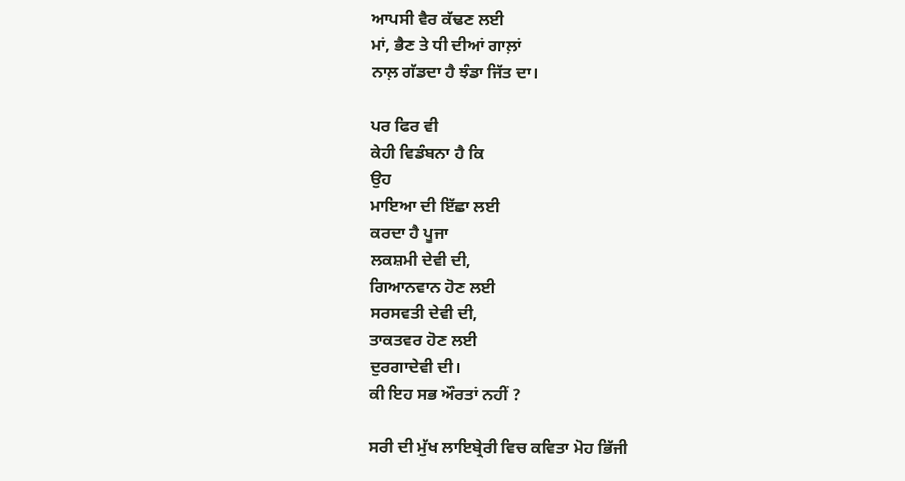ਆਪਸੀ ਵੈਰ ਕੱਢਣ ਲਈ
ਮਾਂ, ਭੈਣ ਤੇ ਧੀ ਦੀਆਂ ਗਾਲ਼ਾਂ
ਨਾਲ਼ ਗੱਡਦਾ ਹੈ ਝੰਡਾ ਜਿੱਤ ਦਾ।

ਪਰ ਫਿਰ ਵੀ
ਕੇਹੀ ਵਿਡੰਬਨਾ ਹੈ ਕਿ
ਉਹ
ਮਾਇਆ ਦੀ ਇੱਛਾ ਲਈ
ਕਰਦਾ ਹੈ ਪੂਜਾ
ਲਕਸ਼ਮੀ ਦੇਵੀ ਦੀ,
ਗਿਆਨਵਾਨ ਹੋਣ ਲਈ
ਸਰਸਵਤੀ ਦੇਵੀ ਦੀ,
ਤਾਕਤਵਰ ਹੋਣ ਲਈ
ਦੁਰਗਾਦੇਵੀ ਦੀ।
ਕੀ ਇਹ ਸਭ ਔਰਤਾਂ ਨਹੀਂ ?

ਸਰੀ ਦੀ ਮੁੱਖ ਲਾਇਬ੍ਰੇਰੀ ਵਿਚ ਕਵਿਤਾ ਮੋਹ ਭਿੱਜੀ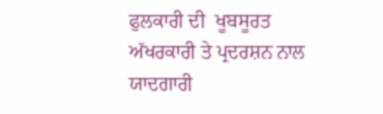ਫੁਲਕਾਰੀ ਦੀ  ਖੂਬਸੂਰਤ ਅੱਖਰਕਾਰੀ ਤੇ ਪ੍ਰਦਰਸ਼ਨ ਨਾਲ ਯਾਦਗਾਰੀ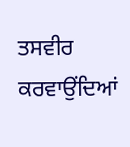ਤਸਵੀਰ ਕਰਵਾਉਂਦਿਆਂ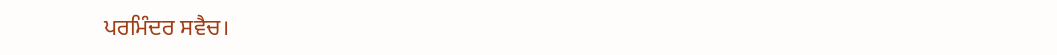ਪਰਮਿੰਦਰ ਸਵੈਚ।